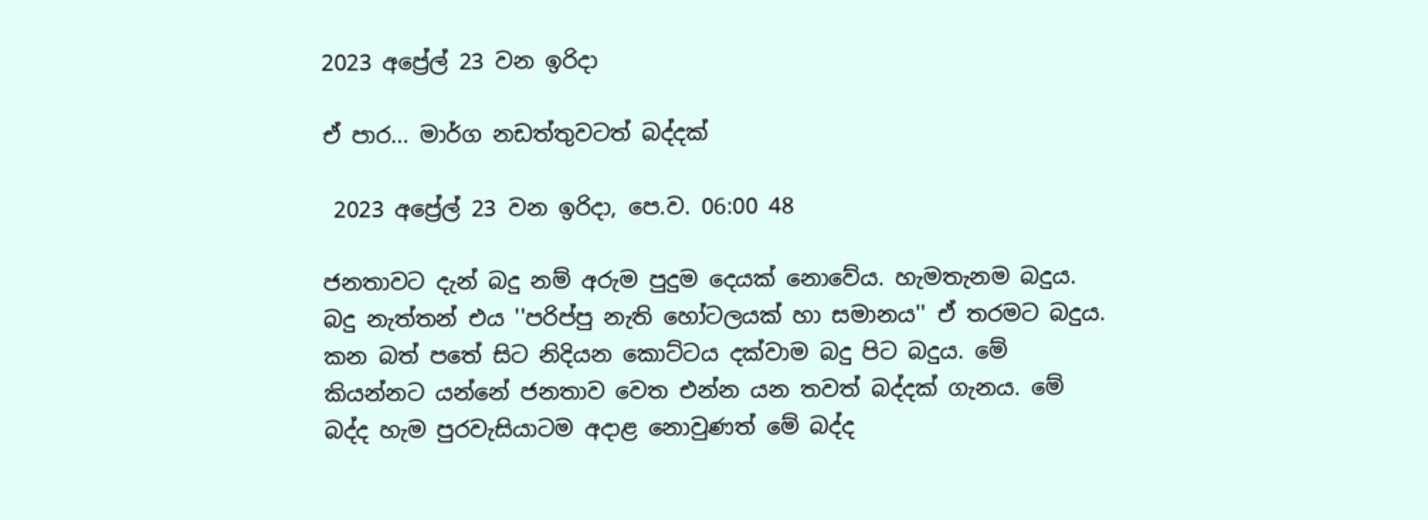2023 අප්‍රේල් 23 වන ඉරිදා

ඒ පාර... මාර්ග නඩත්තුවටත් බද්දක්

 2023 අප්‍රේල් 23 වන ඉරිදා, පෙ.ව. 06:00 48

ජනතාවට දැන් බදු නම් අරුම පුදුම දෙයක් නොවේය. හැමතැනම බදුය. බදු නැත්තන් එය ''පරිප්පු නැති හෝටලයක් හා සමානය'' ඒ තරමට බදුය. කන බත් පතේ සිට නිදියන කොට්ටය දක්වාම බදු පිට බදුය. මේ කියන්නට යන්නේ ජනතාව වෙත එන්න යන තවත් බද්දක් ගැනය. මේ බද්ද හැම පුරවැසියාටම අදාළ නොවුණත් මේ බද්ද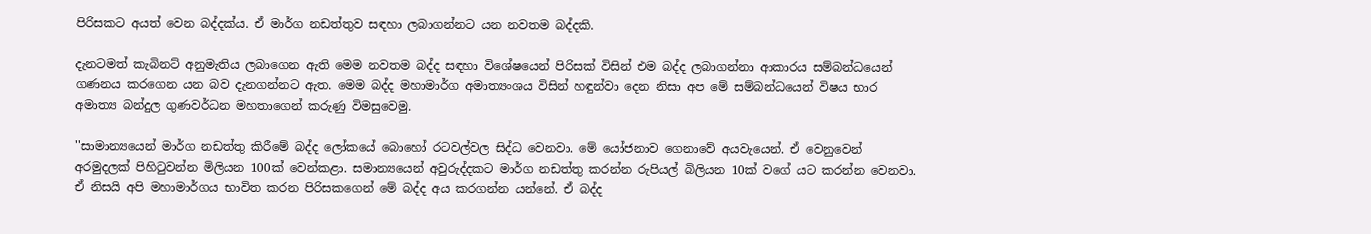පිරිසකට අයත් වෙන බද්දක්ය. ඒ මාර්ග නඩත්තුව සඳහා ලබාගන්නට යන නවතම බද්දකි.

දැනටමත් කැබිනට් අනුමැතිය ලබාගෙන ඇති මෙම නවතම බද්ද සඳහා විශේෂයෙන් පිරිසක් විසින් එම බද්ද ලබාගන්නා ආකාරය සම්බන්ධයෙන් ගණනය කරගෙන යන බව දැනගන්නට ඇත. මෙම බද්ද මහාමාර්ග අමාත්‍යංශය විසින් හඳුන්වා දෙන නිසා අප මේ සම්බන්ධයෙන් විෂය භාර අමාත්‍ය බන්දුල ගුණවර්ධන මහතාගෙන් කරුණු විමසුවෙමු.

''සාමාන්‍යයෙන් මාර්ග නඩත්තු කිරීමේ බද්ද ලෝකයේ බොහෝ රටවල්වල සිද්ධ වෙනවා. මේ යෝජනාව ගෙනාවේ අයවැයෙන්. ඒ වෙනුවෙන් අරමුදලක් පිහිටුවන්න මිලියන 100ක් වෙන්කළා. සමාන්‍යයෙන් අවුරුද්දකට මාර්ග නඩත්තු කරන්න රුපියල් බිලියන 10ක් වගේ යට කරන්න වෙනවා. ඒ නිසයි අපි මහාමාර්ගය භාවිත කරන පිරිසකගෙන් මේ බද්ද අය කරගන්න යන්නේ. ඒ බද්ද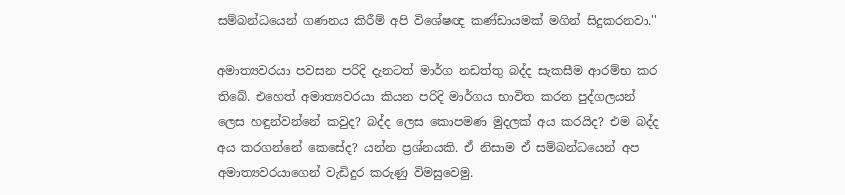සම්බන්ධයෙන් ගණනය කිරීම් අපි විශේෂඥ කණ්ඩායමක් මගින් සිදුකරනවා.''

අමාත්‍යවරයා පවසන පරිදි දැනටත් මාර්ග නඩත්තු බද්ද සැකසීම ආරම්භ කර තිබේ. එහෙත් අමාත්‍යවරයා කියන පරිදි මාර්ගය භාවිත කරන පුද්ගලයන් ලෙස හඳුන්වන්නේ කවුද? බද්ද ලෙස කොපමණ මුදලක් අය කරයිද? එම බද්ද අය කරගන්නේ කෙසේද? යන්න ප්‍රශ්නයකි. ඒ නිසාම ඒ සම්බන්ධයෙන් අප අමාත්‍යවරයාගෙන් වැඩිදුර කරුණු විමසුවෙමු.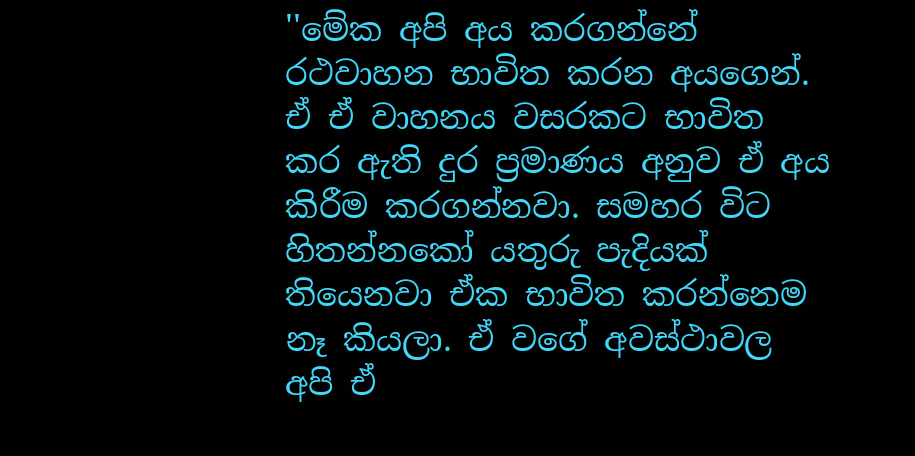''මේක අපි අය කරගන්නේ රථවාහන භාවිත කරන අයගෙන්. ඒ ඒ වාහනය වසරකට භාවිත කර ඇති දුර ප්‍රමාණය අනුව ඒ අය කිරීම කරගන්නවා. සමහර විට හිතන්නකෝ යතුරු පැදියක් තියෙනවා ඒක භාවිත කරන්නෙම නෑ කියලා. ඒ වගේ අවස්ථාවල අපි ඒ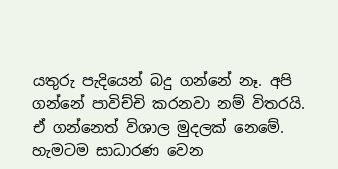යතුරු පැදියෙන් බදු ගන්නේ නෑ. අපි ගන්නේ පාවිච්චි කරනවා නම් විතරයි. ඒ ගන්නෙත් විශාල මුදලක් නෙමේ. හැමටම සාධාරණ වෙන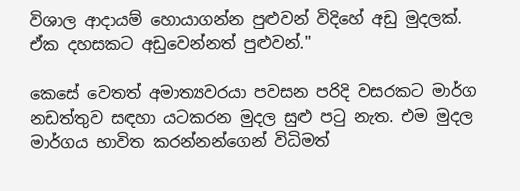විශාල ආදායම් හොයාගන්න පුළුවන් විදිහේ අඩු මුදලක්. ඒක දහසකට අඩුවෙන්නත් පුළුවන්.''

කෙසේ වෙතත් අමාත්‍යවරයා පවසන පරිදි වසරකට මාර්ග නඩත්තුව සඳහා යටකරන මුදල සුළු පටු නැත. එම මුදල මාර්ගය භාවිත කරන්නන්ගෙන් විධිමත්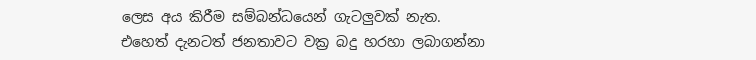ලෙස අය කිරීම සම්බන්ධයෙන් ගැටලුවක් නැත. එහෙත් දැනටත් ජනතාවට වක්‍ර බදු හරහා ලබාගන්නා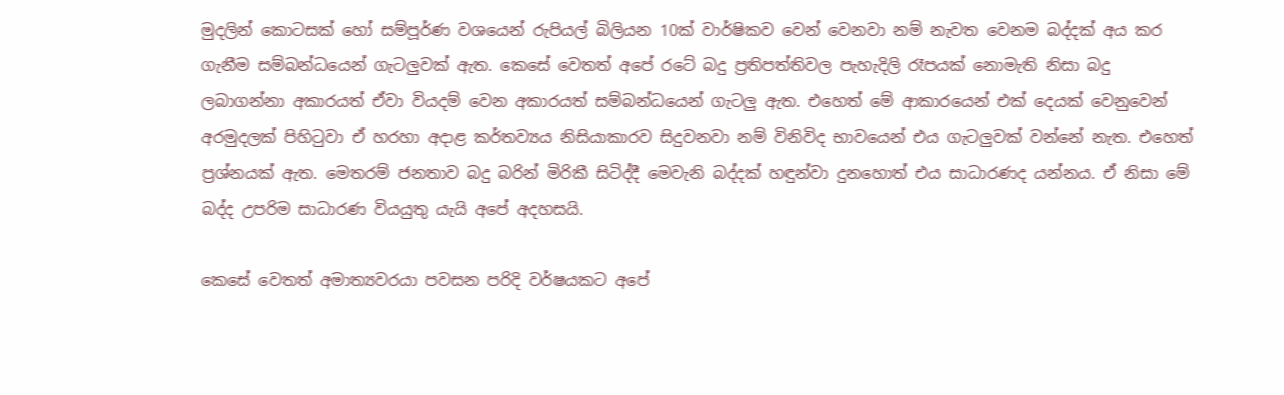මුදලින් කොටසක් හෝ සම්පූර්ණ වශයෙන් රුපියල් බිලියන 10ක් වාර්ෂිකව වෙන් වෙනවා නම් නැවත වෙනම බද්දක් අය කර ගැනීම සම්බන්ධයෙන් ගැටලුවක් ඇත. කෙසේ වෙතත් අපේ රටේ බදු ප්‍රතිපත්තිවල පැහැදිලි රෑපයක් නොමැති නිසා බදු ලබාගන්නා අකාරයත් ඒවා වියදම් වෙන අකාරයත් සම්බන්ධයෙන් ගැටලු ඇත. එහෙත් මේ ආකාරයෙන් එක් දෙයක් වෙනුවෙන් අරමුදලක් පිහිටුවා ඒ හරහා අදාළ කර්තව්‍යය නිසියාකාරව සිදුවනවා නම් විනිවිද භාවයෙන් එය ගැටලුවක් වන්නේ නැත. එහෙත් ප්‍රශ්නයක් ඇත. මෙතරම් ජනතාව බදු බරින් මිරිකී සිටිද්දී මෙවැනි බද්දක් හඳුන්වා දුනහොත් එය සාධාරණද යන්නය. ඒ නිසා මේ බද්ද උපරිම සාධාරණ වියයුතු යැයි අපේ අදහසයි.

කෙසේ වෙතත් අමාත්‍යවරයා පවසන පරිදි වර්ෂයකට අපේ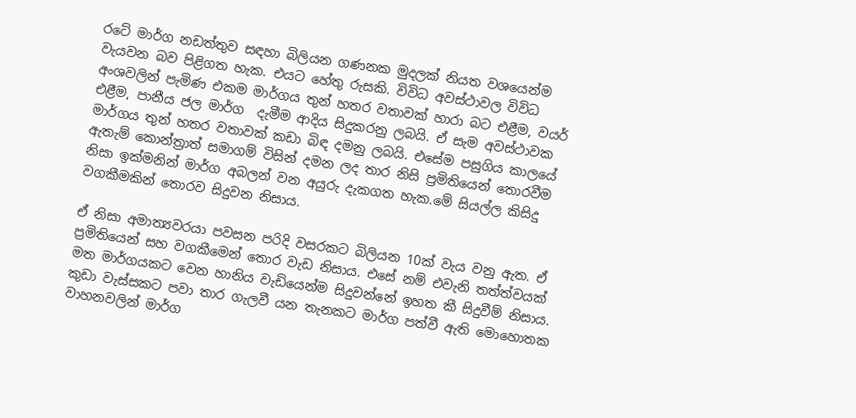රටේ මාර්ග නඩත්තුව සඳහා බිලියන ගණනක මුදලක් නියත වශයෙන්ම වැයවන බව පිළිගත හැක. එයට හේතු රුසකි. විවිධ අවස්ථාවල විවිධ අංශවලින් පැමිණ එකම මාර්ගය තුන් හතර වතාවක් හාරා බට එළීම, වයර් එළීම, පානීය ජල මාර්ග  දැමීම ආදිය සිදුකරනු ලබයි. ඒ සැම අවස්ථාවක මාර්ගය තුන් හතර වතාවක් කඩා බිඳ දමනු ලබයි. එසේම පසුගිය කාලයේ ඇතැම් කොන්ත්‍රාත් සමාගම් විසින් දමන ලද තාර නිසි ප්‍රමිතියෙන් තොරවීම නිසා ඉක්මනින් මාර්ග අබලන් වන අයුරු දැකගත හැක.මේ සියල්ල කිසිදු වගකීමකින් තොරව සිදුවන නිසාය.

ඒ නිසා අමාත්‍යවරයා පවසන පරිදි වසරකට බිලියන 10ක් වැය වනු ඇත. ඒ ප්‍රමිතියෙන් සහ වගකීමෙන් තොර වැඩ නිසාය. එසේ නම් එවැනි තත්ත්වයක් මත මාර්ගයකට වෙන හානිය වැඩියෙන්ම සිදුවන්නේ ඉහත කී සිදුවීම් නිසාය. කුඩා වැස්සකට පවා තාර ගැලවී යන තැනකට මාර්ග පත්වී ඇති මොහොතක වාහනවලින් මාර්ග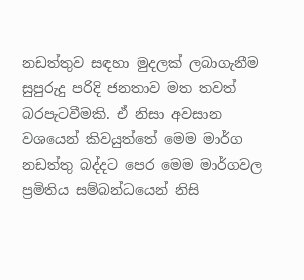නඩත්තුව සඳහා මුදලක් ලබාගැනීම සුපුරුදු පරිදි ජනතාව මත තවත් බරපැටවීමකි. ඒ නිසා අවසාන වශයෙන් කිවයුත්තේ මෙම මාර්ග නඩත්තු බද්දට පෙර මෙම මාර්ගවල ප්‍රමිතිය සම්බන්ධයෙන් නිසි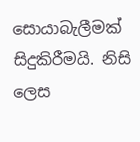සොයාබැලීමක් සිදුකිරීමයි. නිසි ලෙස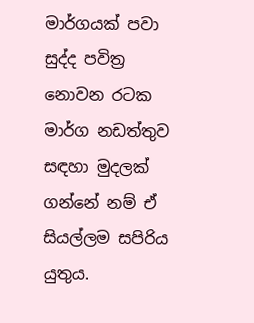මාර්ගයක් පවා සුද්ද පවිත්‍ර නොවන රටක මාර්ග නඩත්තුව සඳහා මුදලක් ගන්නේ නම් ඒ සියල්ලම සපිරිය යුතුය.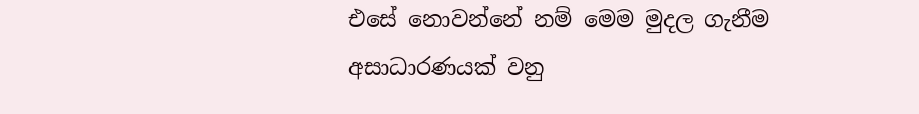එසේ නොවන්නේ නම් මෙම මුදල ගැනීම අසාධාරණයක් වනු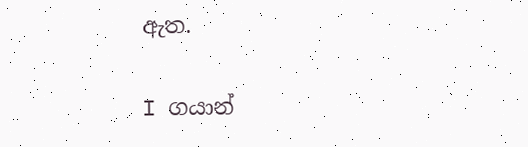ඇත.

I ගයාන්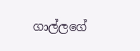ගාල්ලගේ